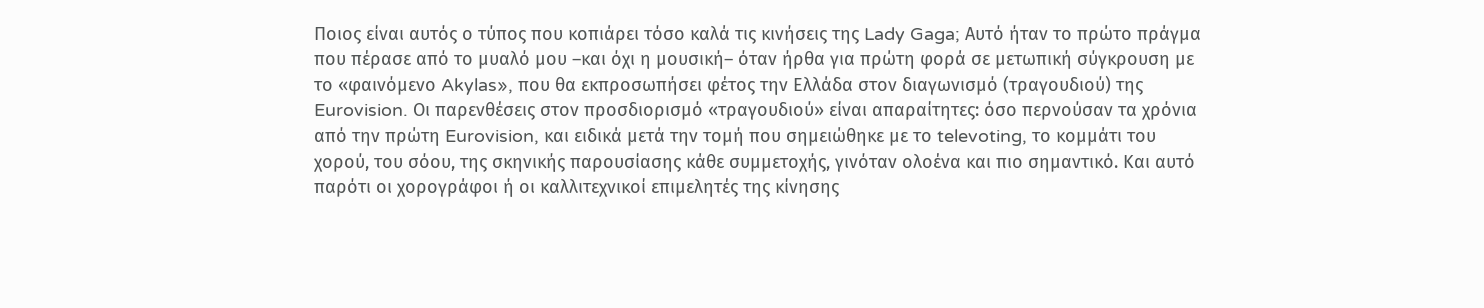Ποιος είναι αυτός ο τύπος που κοπιάρει τόσο καλά τις κινήσεις της Lady Gaga; Αυτό ήταν το πρώτο πράγμα που πέρασε από το μυαλό μου –και όχι η μουσική– όταν ήρθα για πρώτη φορά σε μετωπική σύγκρουση με το «φαινόμενο Akylas», που θα εκπροσωπήσει φέτος την Ελλάδα στον διαγωνισμό (τραγουδιού) της Eurovision. Οι παρενθέσεις στον προσδιορισμό «τραγουδιού» είναι απαραίτητες: όσο περνούσαν τα χρόνια από την πρώτη Eurovision, και ειδικά μετά την τομή που σημειώθηκε με το televoting, το κομμάτι του χορού, του σόου, της σκηνικής παρουσίασης κάθε συμμετοχής, γινόταν ολοένα και πιο σημαντικό. Και αυτό παρότι οι χορογράφοι ή οι καλλιτεχνικοί επιμελητές της κίνησης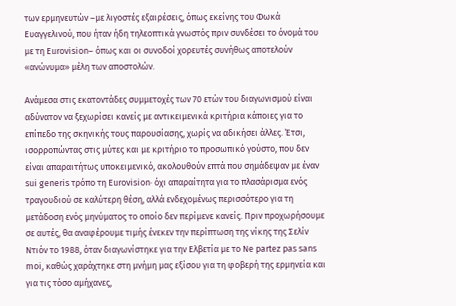των ερμηνευτών –με λιγοστές εξαιρέσεις, όπως εκείνης του Φωκά Ευαγγελινού, που ήταν ήδη τηλεοπτικά γνωστός πριν συνδέσει το όνομά του με τη Eurovision– όπως και οι συνοδοί χορευτές συνήθως αποτελούν «ανώνυμα» μέλη των αποστολών.

Ανάμεσα στις εκατοντάδες συμμετοχές των 70 ετών του διαγωνισμού είναι αδύνατον να ξεχωρίσει κανείς με αντικειμενικά κριτήρια κάποιες για το επίπεδο της σκηνικής τους παρουσίασης, χωρίς να αδικήσει άλλες. Έτσι, ισορροπώντας στις μύτες και με κριτήριο το προσωπικό γούστο, που δεν είναι απαραιτήτως υποκειμενικό, ακολουθούν επτά που σημάδεψαν με έναν sui generis τρόπο τη Eurovision· όχι απαραίτητα για το πλασάρισμα ενός τραγουδιού σε καλύτερη θέση, αλλά ενδεχομένως περισσότερο για τη μετάδοση ενός μηνύματος το οποίο δεν περίμενε κανείς. Πριν προχωρήσουμε σε αυτές, θα αναφέρουμε τιμής ένεκεν την περίπτωση της νίκης της Σελίν Ντιόν το 1988, όταν διαγωνίστηκε για την Ελβετία με το Ne partez pas sans moi, καθώς χαράχτηκε στη μνήμη μας εξίσου για τη φοβερή της ερμηνεία και για τις τόσο αμήχανες,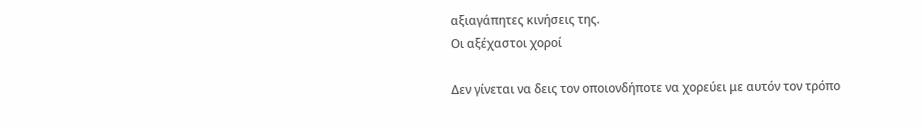αξιαγάπητες κινήσεις της.
Οι αξέχαστοι χοροί

Δεν γίνεται να δεις τον οποιονδήποτε να χορεύει με αυτόν τον τρόπο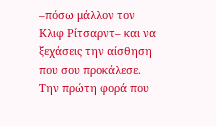–πόσω μάλλον τον Κλιφ Ρίτσαρντ– και να ξεχάσεις την αίσθηση που σου προκάλεσε. Την πρώτη φορά που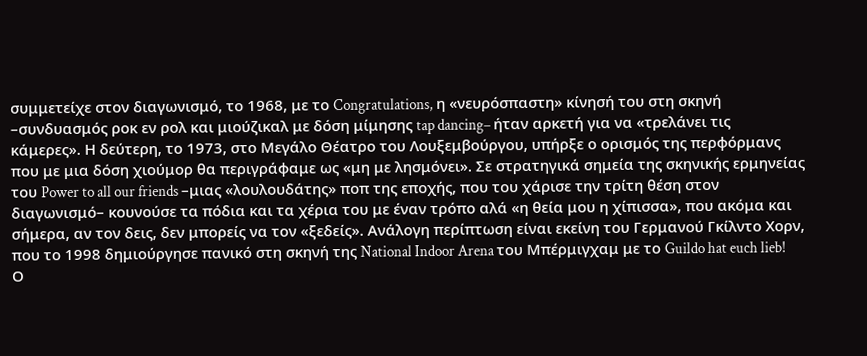συμμετείχε στον διαγωνισμό, το 1968, με το Congratulations, η «νευρόσπαστη» κίνησή του στη σκηνή –συνδυασμός ροκ εν ρολ και μιούζικαλ με δόση μίμησης tap dancing– ήταν αρκετή για να «τρελάνει τις κάμερες». Η δεύτερη, το 1973, στο Μεγάλο Θέατρο του Λουξεμβούργου, υπήρξε ο ορισμός της περφόρμανς που με μια δόση χιούμορ θα περιγράφαμε ως «μη με λησμόνει». Σε στρατηγικά σημεία της σκηνικής ερμηνείας του Power to all our friends –μιας «λουλουδάτης» ποπ της εποχής, που του χάρισε την τρίτη θέση στον διαγωνισμό– κουνούσε τα πόδια και τα χέρια του με έναν τρόπο αλά «η θεία μου η χίπισσα», που ακόμα και σήμερα, αν τον δεις, δεν μπορείς να τον «ξεδείς». Ανάλογη περίπτωση είναι εκείνη του Γερμανού Γκίλντο Χορν, που το 1998 δημιούργησε πανικό στη σκηνή της National Indoor Arena του Μπέρμιγχαμ με το Guildo hat euch lieb! Ο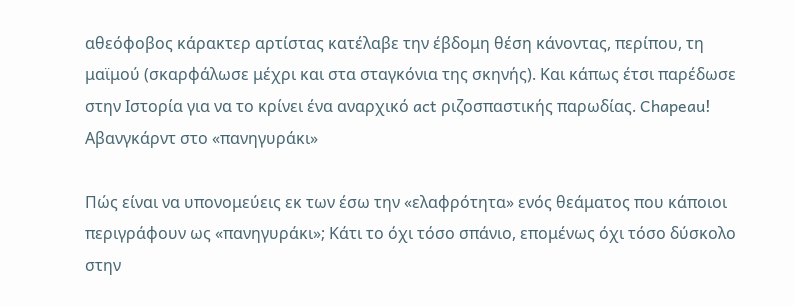αθεόφοβος κάρακτερ αρτίστας κατέλαβε την έβδομη θέση κάνοντας, περίπου, τη μαϊμού (σκαρφάλωσε μέχρι και στα σταγκόνια της σκηνής). Και κάπως έτσι παρέδωσε στην Ιστορία για να το κρίνει ένα αναρχικό act ριζοσπαστικής παρωδίας. Chapeau!
Αβανγκάρντ στο «πανηγυράκι»

Πώς είναι να υπονομεύεις εκ των έσω την «ελαφρότητα» ενός θεάματος που κάποιοι περιγράφουν ως «πανηγυράκι»; Κάτι το όχι τόσο σπάνιο, επομένως όχι τόσο δύσκολο στην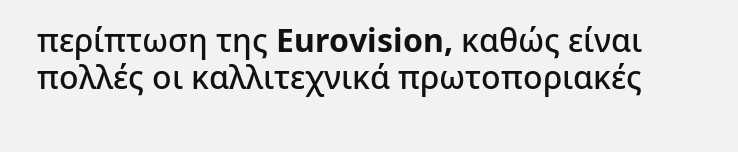περίπτωση της Eurovision, καθώς είναι πολλές οι καλλιτεχνικά πρωτοποριακές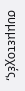συμμετοχές,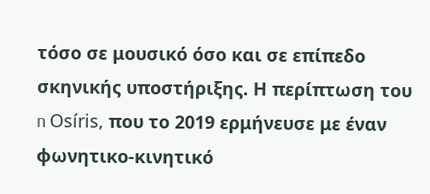τόσο σε μουσικό όσο και σε επίπεδο σκηνικής υποστήριξης. Η περίπτωση του n Osíris, που το 2019 ερμήνευσε με έναν φωνητικο-κινητικό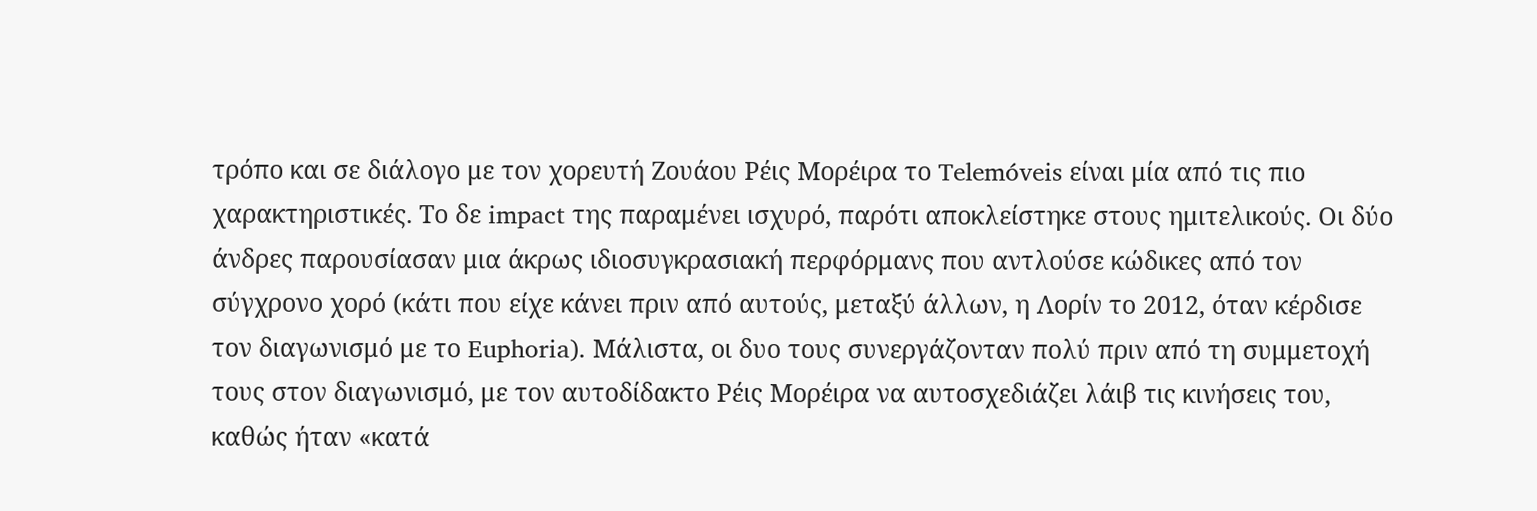τρόπο και σε διάλογο με τον χορευτή Ζουάου Ρέις Μορέιρα το Telemóveis είναι μία από τις πιο χαρακτηριστικές. Το δε impact της παραμένει ισχυρό, παρότι αποκλείστηκε στους ημιτελικούς. Οι δύο άνδρες παρουσίασαν μια άκρως ιδιοσυγκρασιακή περφόρμανς που αντλούσε κώδικες από τον σύγχρονο χορό (κάτι που είχε κάνει πριν από αυτούς, μεταξύ άλλων, η Λορίν το 2012, όταν κέρδισε τον διαγωνισμό με το Euphoria). Μάλιστα, οι δυο τους συνεργάζονταν πολύ πριν από τη συμμετοχή τους στον διαγωνισμό, με τον αυτοδίδακτο Ρέις Μορέιρα να αυτοσχεδιάζει λάιβ τις κινήσεις του, καθώς ήταν «κατά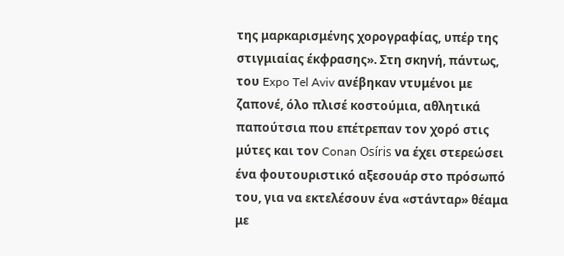της μαρκαρισμένης χορογραφίας, υπέρ της στιγμιαίας έκφρασης». Στη σκηνή, πάντως, του Expo Tel Aviv ανέβηκαν ντυμένοι με ζαπονέ, όλο πλισέ κοστούμια, αθλητικά παπούτσια που επέτρεπαν τον χορό στις μύτες και τον Conan Osíris να έχει στερεώσει ένα φουτουριστικό αξεσουάρ στο πρόσωπό του, για να εκτελέσουν ένα «στάνταρ» θέαμα με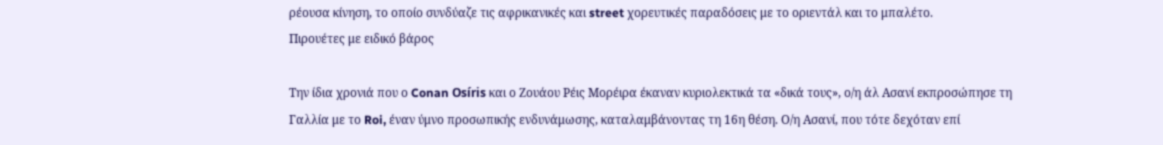ρέουσα κίνηση, το οποίο συνδύαζε τις αφρικανικές και street χορευτικές παραδόσεις με το οριεντάλ και το μπαλέτο.
Πιρουέτες με ειδικό βάρος

Την ίδια χρονιά που ο Conan Osíris και ο Ζουάου Ρέις Μορέιρα έκαναν κυριολεκτικά τα «δικά τους», ο/η άλ Ασανί εκπροσώπησε τη Γαλλία με το Roi, έναν ύμνο προσωπικής ενδυνάμωσης, καταλαμβάνοντας τη 16η θέση. Ο/η Ασανί, που τότε δεχόταν επί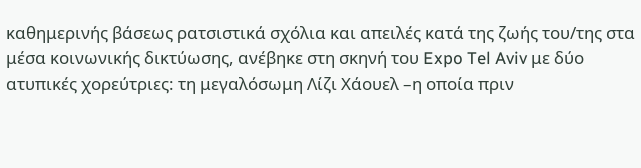καθημερινής βάσεως ρατσιστικά σχόλια και απειλές κατά της ζωής του/της στα μέσα κοινωνικής δικτύωσης, ανέβηκε στη σκηνή του Expo Tel Aviv με δύο ατυπικές χορεύτριες: τη μεγαλόσωμη Λίζι Χάουελ –η οποία πριν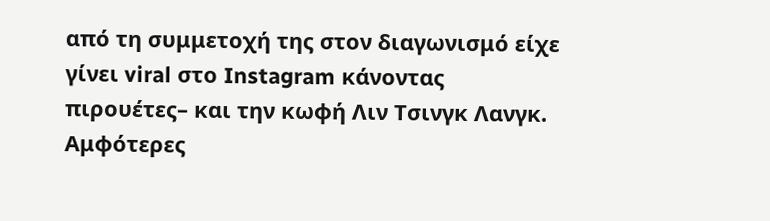από τη συμμετοχή της στον διαγωνισμό είχε γίνει viral στο Instagram κάνοντας πιρουέτες– και την κωφή Λιν Τσινγκ Λανγκ. Αμφότερες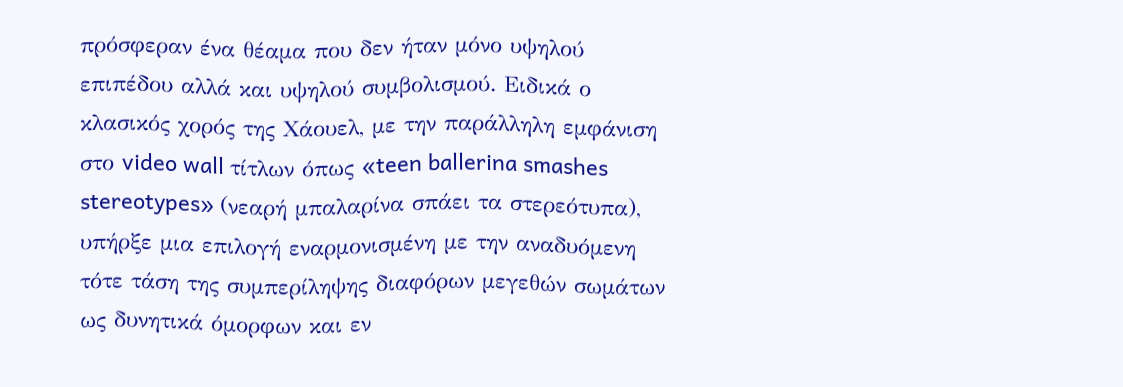πρόσφεραν ένα θέαμα που δεν ήταν μόνο υψηλού επιπέδου αλλά και υψηλού συμβολισμού. Ειδικά ο κλασικός χορός της Χάουελ, με την παράλληλη εμφάνιση στο video wall τίτλων όπως «teen ballerina smashes stereotypes» (νεαρή μπαλαρίνα σπάει τα στερεότυπα), υπήρξε μια επιλογή εναρμονισμένη με την αναδυόμενη τότε τάση της συμπερίληψης διαφόρων μεγεθών σωμάτων ως δυνητικά όμορφων και εν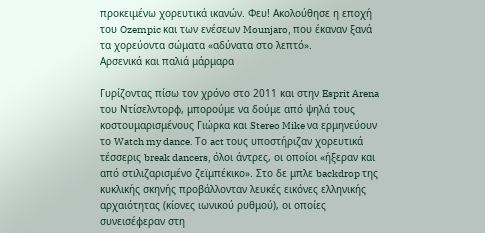προκειμένω χορευτικά ικανών. Φευ! Ακολούθησε η εποχή του Ozempic και των ενέσεων Mounjaro, που έκαναν ξανά τα χορεύοντα σώματα «αδύνατα στο λεπτό».
Αρσενικά και παλιά μάρμαρα

Γυρίζοντας πίσω τον χρόνο στο 2011 και στην Esprit Arena του Ντίσελντορφ, μπορούμε να δούμε από ψηλά τους κοστουμαρισμένους Γιώρκα και Stereo Mike να ερμηνεύουν το Watch my dance. Το act τους υποστήριζαν χορευτικά τέσσερις break dancers, όλοι άντρες, οι οποίοι «ήξεραν και από στιλιζαρισμένο ζεϊμπέκικο». Στο δε μπλε backdrop της κυκλικής σκηνής προβάλλονταν λευκές εικόνες ελληνικής αρχαιότητας (κίονες ιωνικού ρυθμού), οι οποίες συνεισέφεραν στη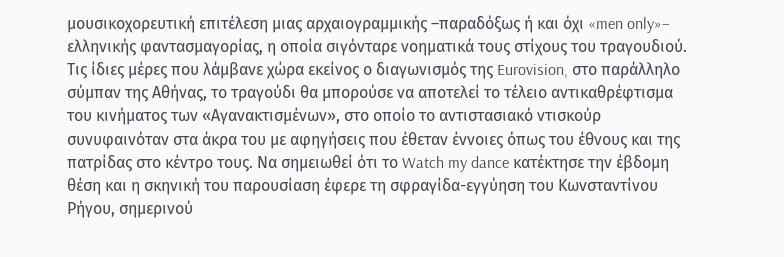μουσικοχορευτική επιτέλεση μιας αρχαιογραμμικής –παραδόξως ή και όχι «men only»– ελληνικής φαντασμαγορίας, η οποία σιγόνταρε νοηματικά τους στίχους του τραγουδιού. Τις ίδιες μέρες που λάμβανε χώρα εκείνος ο διαγωνισμός της Eurovision, στο παράλληλο σύμπαν της Αθήνας, το τραγούδι θα μπορούσε να αποτελεί το τέλειο αντικαθρέφτισμα του κινήματος των «Αγανακτισμένων», στο οποίο το αντιστασιακό ντισκούρ συνυφαινόταν στα άκρα του με αφηγήσεις που έθεταν έννοιες όπως του έθνους και της πατρίδας στο κέντρο τους. Να σημειωθεί ότι το Watch my dance κατέκτησε την έβδομη θέση και η σκηνική του παρουσίαση έφερε τη σφραγίδα-εγγύηση του Κωνσταντίνου Ρήγου, σημερινού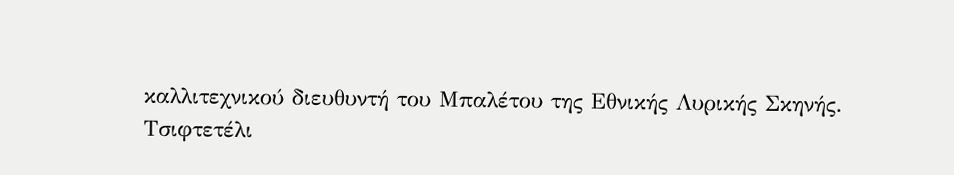καλλιτεχνικού διευθυντή του Μπαλέτου της Εθνικής Λυρικής Σκηνής.
Τσιφτετέλι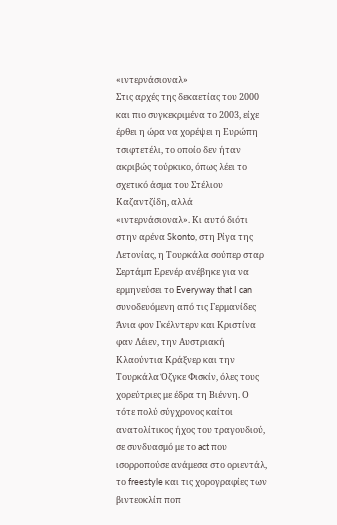«ιντερνάσιοναλ»
Στις αρχές της δεκαετίας του 2000 και πιο συγκεκριμένα το 2003, είχε έρθει η ώρα να χορέψει η Ευρώπη τσιφτετέλι, το οποίο δεν ήταν ακριβώς τούρκικο, όπως λέει το σχετικό άσμα του Στέλιου Καζαντζίδη, αλλά «ιντερνάσιοναλ». Κι αυτό διότι στην αρένα Skonto, στη Ρίγα της Λετονίας, η Τουρκάλα σούπερ σταρ Σερτάμπ Ερενέρ ανέβηκε για να ερμηνεύσει το Everyway that I can συνοδευόμενη από τις Γερμανίδες Άνια φον Γκέλντερν και Κριστίνα φαν Λέιεν, την Αυστριακή Κλαούντια Κράξνερ και την Τουρκάλα Όζγκε Φισκίν, όλες τους χορεύτριες με έδρα τη Βιέννη. Ο τότε πολύ σύγχρονος καίτοι ανατολίτικος ήχος του τραγουδιού, σε συνδυασμό με το act που ισορροπούσε ανάμεσα στο οριεντάλ, το freestyle και τις χορογραφίες των βιντεοκλίπ ποπ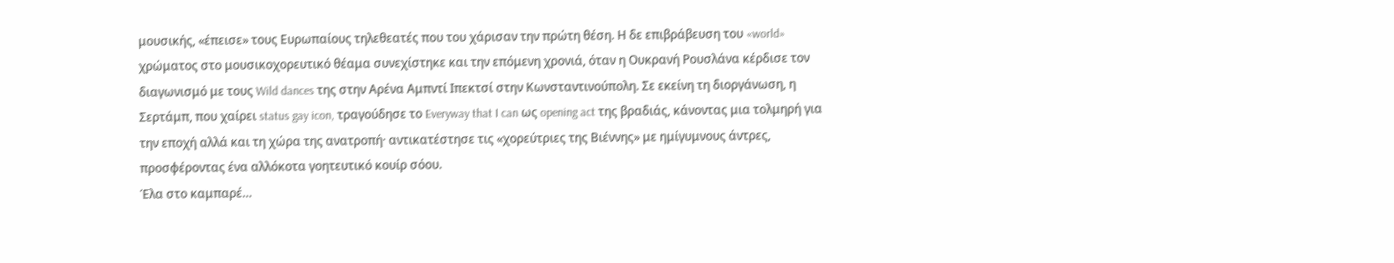μουσικής, «έπεισε» τους Ευρωπαίους τηλεθεατές που του χάρισαν την πρώτη θέση. Η δε επιβράβευση του «world» χρώματος στο μουσικοχορευτικό θέαμα συνεχίστηκε και την επόμενη χρονιά, όταν η Ουκρανή Ρουσλάνα κέρδισε τον διαγωνισμό με τους Wild dances της στην Αρένα Αμπντί Ιπεκτσί στην Κωνσταντινούπολη. Σε εκείνη τη διοργάνωση, η Σερτάμπ, που χαίρει status gay icon, τραγούδησε το Everyway that I can ως opening act της βραδιάς, κάνοντας μια τολμηρή για την εποχή αλλά και τη χώρα της ανατροπή· αντικατέστησε τις «χορεύτριες της Βιέννης» με ημίγυμνους άντρες, προσφέροντας ένα αλλόκοτα γοητευτικό κουίρ σόου.
Έλα στο καμπαρέ…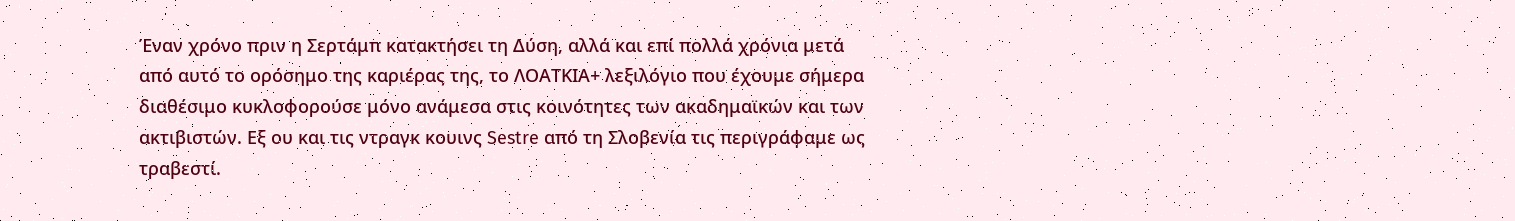Έναν χρόνο πριν η Σερτάμπ κατακτήσει τη Δύση, αλλά και επί πολλά χρόνια μετά από αυτό το ορόσημο της καριέρας της, το ΛΟΑΤΚΙΑ+ λεξιλόγιο που έχουμε σήμερα διαθέσιμο κυκλοφορούσε μόνο ανάμεσα στις κοινότητες των ακαδημαϊκών και των ακτιβιστών. Εξ ου και τις ντραγκ κουινς Sestre από τη Σλοβενία τις περιγράφαμε ως τραβεστί.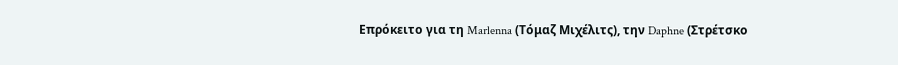Επρόκειτο για τη Marlenna (Τόμαζ Μιχέλιτς), την Daphne (Στρέτσκο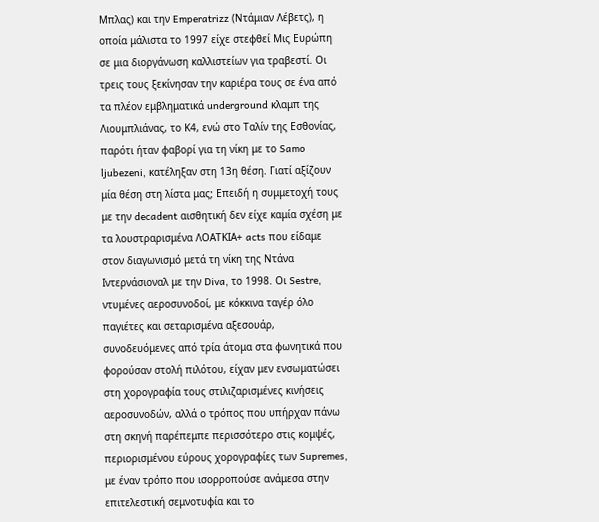Μπλας) και την Emperatrizz (Ντάμιαν Λέβετς), η οποία μάλιστα το 1997 είχε στεφθεί Μις Ευρώπη σε μια διοργάνωση καλλιστείων για τραβεστί. Οι τρεις τους ξεκίνησαν την καριέρα τους σε ένα από τα πλέον εμβληματικά underground κλαμπ της Λιουμπλιάνας, το Κ4, ενώ στο Ταλίν της Εσθονίας, παρότι ήταν φαβορί για τη νίκη με το Samo ljubezeni, κατέληξαν στη 13η θέση. Γιατί αξίζουν μία θέση στη λίστα μας; Επειδή η συμμετοχή τους με την decadent αισθητική δεν είχε καμία σχέση με τα λουστραρισμένα ΛΟΑΤΚΙΑ+ acts που είδαμε στον διαγωνισμό μετά τη νίκη της Ντάνα Ιντερνάσιοναλ με την Diva, το 1998. Οι Sestre, ντυμένες αεροσυνοδοί, με κόκκινα ταγέρ όλο παγιέτες και σεταρισμένα αξεσουάρ, συνοδευόμενες από τρία άτομα στα φωνητικά που φορούσαν στολή πιλότου, είχαν μεν ενσωματώσει στη χορογραφία τους στιλιζαρισμένες κινήσεις αεροσυνοδών, αλλά ο τρόπος που υπήρχαν πάνω στη σκηνή παρέπεμπε περισσότερο στις κομψές, περιορισμένου εύρους χορογραφίες των Supremes, με έναν τρόπο που ισορροπούσε ανάμεσα στην επιτελεστική σεμνοτυφία και το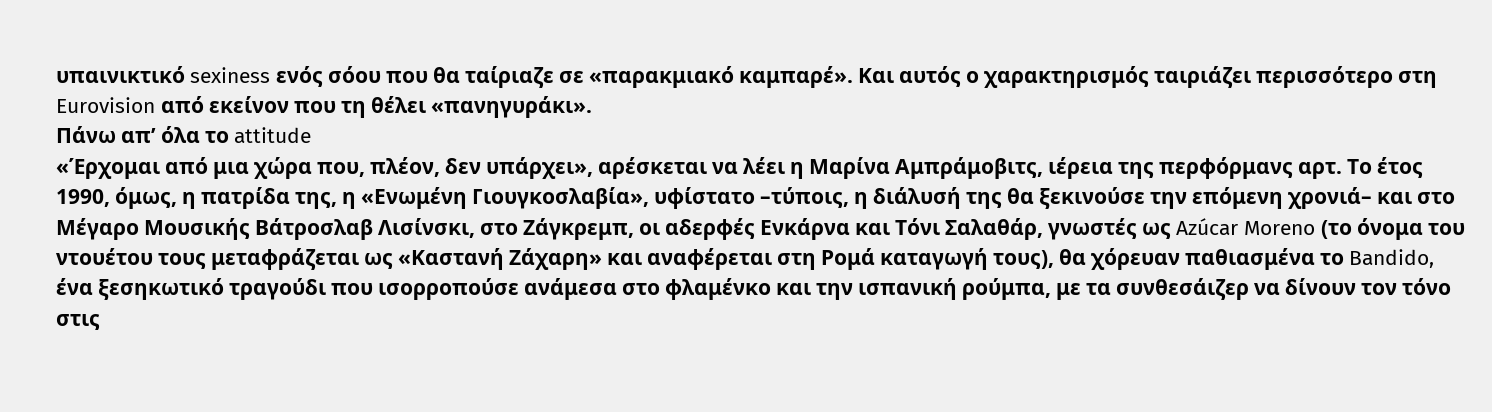υπαινικτικό sexiness ενός σόου που θα ταίριαζε σε «παρακμιακό καμπαρέ». Και αυτός ο χαρακτηρισμός ταιριάζει περισσότερο στη Eurovision από εκείνον που τη θέλει «πανηγυράκι».
Πάνω απ’ όλα το attitude
«Έρχομαι από μια χώρα που, πλέον, δεν υπάρχει», αρέσκεται να λέει η Μαρίνα Αμπράμοβιτς, ιέρεια της περφόρμανς αρτ. Το έτος 1990, όμως, η πατρίδα της, η «Ενωμένη Γιουγκοσλαβία», υφίστατο –τύποις, η διάλυσή της θα ξεκινούσε την επόμενη χρονιά– και στο Μέγαρο Μουσικής Βάτροσλαβ Λισίνσκι, στο Ζάγκρεμπ, οι αδερφές Ενκάρνα και Τόνι Σαλαθάρ, γνωστές ως Azúcar Moreno (το όνομα του ντουέτου τους μεταφράζεται ως «Καστανή Ζάχαρη» και αναφέρεται στη Ρομά καταγωγή τους), θα χόρευαν παθιασμένα το Bandido, ένα ξεσηκωτικό τραγούδι που ισορροπούσε ανάμεσα στο φλαμένκο και την ισπανική ρούμπα, με τα συνθεσάιζερ να δίνουν τον τόνο στις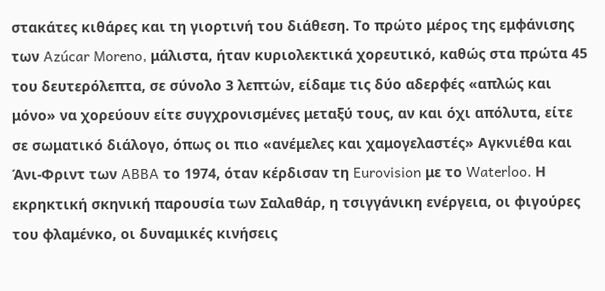στακάτες κιθάρες και τη γιορτινή του διάθεση. Το πρώτο μέρος της εμφάνισης των Azúcar Moreno, μάλιστα, ήταν κυριολεκτικά χορευτικό, καθώς στα πρώτα 45 του δευτερόλεπτα, σε σύνολο 3 λεπτών, είδαμε τις δύο αδερφές «απλώς και μόνο» να χορεύουν είτε συγχρονισμένες μεταξύ τους, αν και όχι απόλυτα, είτε σε σωματικό διάλογο, όπως οι πιο «ανέμελες και χαμογελαστές» Αγκνιέθα και Άνι-Φριντ των ABBA το 1974, όταν κέρδισαν τη Eurovision με το Waterloo. Η εκρηκτική σκηνική παρουσία των Σαλαθάρ, η τσιγγάνικη ενέργεια, οι φιγούρες του φλαμένκο, οι δυναμικές κινήσεις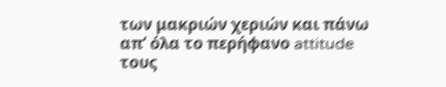των μακριών χεριών και πάνω απ’ όλα το περήφανο attitude τους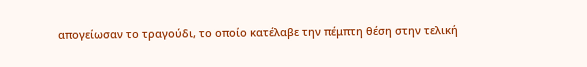απογείωσαν το τραγούδι, το οποίο κατέλαβε την πέμπτη θέση στην τελική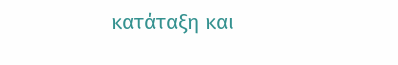κατάταξη και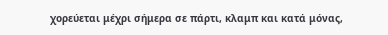χορεύεται μέχρι σήμερα σε πάρτι, κλαμπ και κατά μόνας,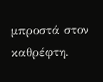μπροστά στον καθρέφτη.